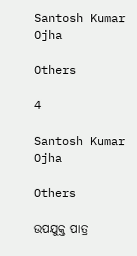Santosh Kumar Ojha

Others

4

Santosh Kumar Ojha

Others

ଉପଯୁକ୍ତ ପାତ୍ର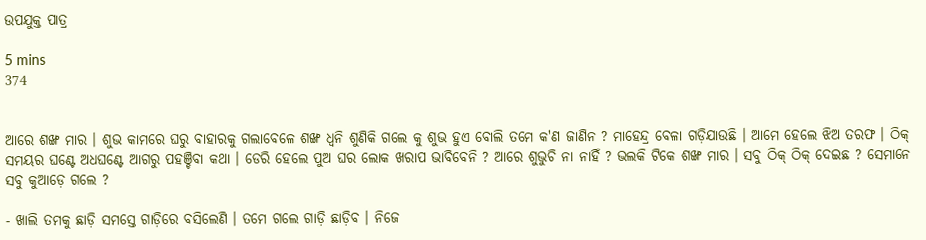ଉପଯୁକ୍ତ ପାତ୍ର

5 mins
374


ଆରେ ଶଙ୍ଖ ମାର । ଶୁଭ କାମରେ ଘରୁ ବାହାରକୁ ଗଲାବେଳେ ଶଙ୍ଖ ଧ୍ବନି ଶୁଣିକି ଗଲେ କୁ ଶୁଭ ହୁଏ ବୋଲି ତମେ କ'ଣ ଜାଣିନ ? ମାହେନ୍ଦ୍ର ବେଳା ଗଡ଼ିଯାଉଛି । ଆମେ ହେଲେ ଝିଅ ତରଫ । ଠିକ୍ ସମୟର ଘଣ୍ଟେ ଅଧଘଣ୍ଟେ ଆଗରୁ ପହଞ୍ଚିବା କଥା । ଡେରି ହେଲେ ପୁଅ ଘର ଲୋକ ଖରାପ ଭାବିବେନି ? ଆରେ ଶୁଭୁଚି ନା ନାହିଁ ? ଭଲକି ଟିକେ ଶଙ୍ଖ ମାର । ସବୁ ଠିକ୍ ଠିକ୍ ଦେଇଛ ? ସେମାନେ ସବୁ କୁଆଡ଼େ ଗଲେ ?

- ଖାଲି ତମକୁ ଛାଡ଼ି ସମସ୍ତେ ଗାଡ଼ିରେ ବସିଲେଣି । ତମେ ଗଲେ ଗାଡ଼ି ଛାଡ଼ିବ । ନିଜେ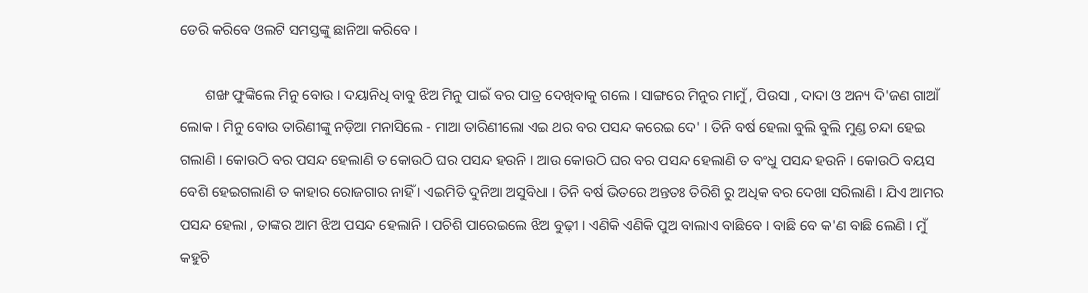ଡେରି କରିବେ ଓଲଟି ସମସ୍ତଙ୍କୁ ଛାନିଆ କରିବେ ।

       ଶଙ୍ଖ ଫୁଙ୍କିଲେ ମିନୁ ବୋଉ । ଦୟାନିଧି ବାବୁ ଝିଅ ମିନୁ ପାଇଁ ବର ପାତ୍ର ଦେଖିବାକୁ ଗଲେ । ସାଙ୍ଗରେ ମିନୁର ମାମୁଁ , ପିଉସା , ଦାଦା ଓ ଅନ୍ୟ ଦି'ଜଣ ଗାଆଁ ଲୋକ । ମିନୁ ବୋଉ ତାରିଣୀଙ୍କୁ ନଡ଼ିଆ ମନାସିଲେ - ମାଆ ତାରିଣୀଲୋ ଏଇ ଥର ବର ପସନ୍ଦ କରେଇ ଦେ' । ତିନି ବର୍ଷ ହେଲା ବୁଲି ବୁଲି ମୁଣ୍ଡ ଚନ୍ଦା ହେଇ ଗଲାଣି । କୋଉଠି ବର ପସନ୍ଦ ହେଲାଣି ତ କୋଉଠି ଘର ପସନ୍ଦ ହଉନି । ଆଉ କୋଉଠି ଘର ବର ପସନ୍ଦ ହେଲାଣି ତ ବଂଧୁ ପସନ୍ଦ ହଉନି । କୋଉଠି ବୟସ ବେଶି ହେଇଗଲାଣି ତ କାହାର ରୋଜଗାର ନାହିଁ । ଏଇମିତି ଦୁନିଆ ଅସୁବିଧା । ତିନି ବର୍ଷ ଭିତରେ ଅନ୍ତତଃ ତିରିଶି ରୁ ଅଧିକ ବର ଦେଖା ସରିଲାଣି । ଯିଏ ଆମର ପସନ୍ଦ ହେଲା , ତାଙ୍କର ଆମ ଝିଅ ପସନ୍ଦ ହେଲାନି । ପଚିଶି ପାରେଇଲେ ଝିଅ ବୁଢ଼ୀ । ଏଣିକି ଏଣିକି ପୁଅ ବାଲାଏ ବାଛିବେ । ବାଛି ବେ କ'ଣ ବାଛି ଲେଣି । ମୁଁ କହୁଚି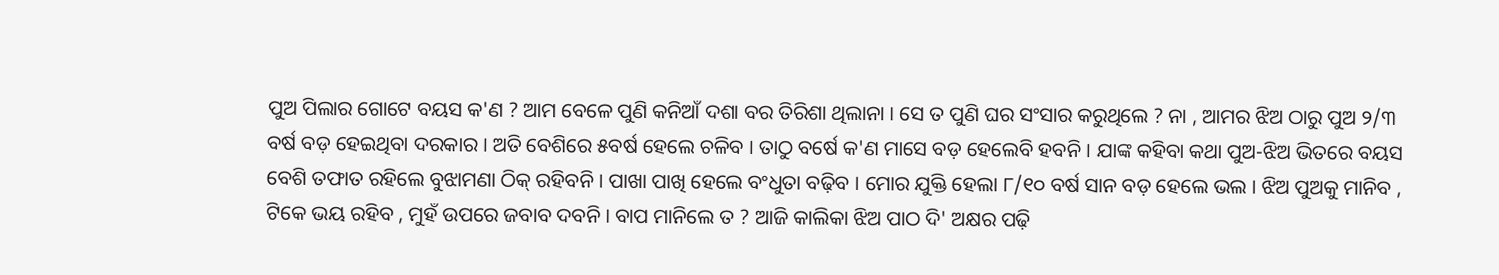ପୁଅ ପିଲାର ଗୋଟେ ବୟସ କ'ଣ ? ଆମ ବେଳେ ପୁଣି କନିଆଁ ଦଶା ବର ତିରିଶା ଥିଲାନା । ସେ ତ ପୁଣି ଘର ସଂସାର କରୁଥିଲେ ? ନା , ଆମର ଝିଅ ଠାରୁ ପୁଅ ୨/୩ ବର୍ଷ ବଡ଼ ହେଇଥିବା ଦରକାର । ଅତି ବେଶିରେ ୫ବର୍ଷ ହେଲେ ଚଳିବ । ତାଠୁ ବର୍ଷେ କ'ଣ ମାସେ ବଡ଼ ହେଲେବି ହବନି । ଯାଙ୍କ କହିବା କଥା ପୁଅ-ଝିଅ ଭିତରେ ବୟସ ବେଶି ତଫାତ ରହିଲେ ବୁଝାମଣା ଠିକ୍ ରହିବନି । ପାଖା ପାଖି ହେଲେ ବଂଧୁତା ବଢ଼ିବ । ମୋର ଯୁକ୍ତି ହେଲା ୮/୧୦ ବର୍ଷ ସାନ ବଡ଼ ହେଲେ ଭଲ । ଝିଅ ପୁଅକୁ ମାନିବ , ଟିକେ ଭୟ ରହିବ , ମୁହଁ ଉପରେ ଜବାବ ଦବନି । ବାପ ମାନିଲେ ତ ? ଆଜି କାଲିକା ଝିଅ ପାଠ ଦି' ଅକ୍ଷର ପଢ଼ି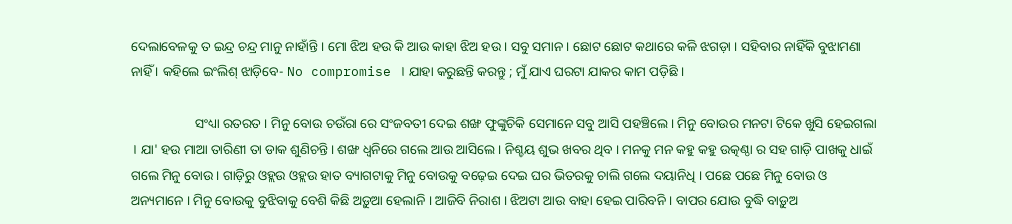ଦେଲାବେଳକୁ ତ ଇନ୍ଦ୍ର ଚନ୍ଦ୍ର ମାନୁ ନାହାଁନ୍ତି । ମୋ ଝିଅ ହଉ କି ଆଉ କାହା ଝିଅ ହଉ । ସବୁ ସମାନ । ଛୋଟ ଛୋଟ କଥାରେ କଳି ଝଗଡ଼ା । ସହିବାର ନାହିଁକି ବୁଝାମଣା ନାହିଁ । କହିଲେ ଇଂଲିଶ୍ ଝାଡ଼ିବେ- No compromise । ଯାହା କରୁଛନ୍ତି କରନ୍ତୁ ; ମୁଁ ଯାଏ ଘରଟା ଯାକର କାମ ପଡ଼ିଛି ।

                   ସଂଧ୍ୟା ରତରତ । ମିନୁ ବୋଉ ଚଉଁରା ରେ ସଂଜବତୀ ଦେଇ ଶଙ୍ଖ ଫୁଙ୍କୁଚିକି ସେମାନେ ସବୁ ଆସି ପହଞ୍ଚିଲେ । ମିନୁ ବୋଉର ମନଟା ଟିକେ ଖୁସି ହେଇଗଲା । ଯା' ହଉ ମାଆ ତାରିଣୀ ତା ଡାକ ଶୁଣିଚନ୍ତି । ଶଙ୍ଖ ଧ୍ବନିରେ ଗଲେ ଆଉ ଆସିଲେ । ନିଶ୍ଚୟ ଶୁଭ ଖବର ଥିବ । ମନକୁ ମନ କହୁ କହୁ ଉତ୍କଣ୍ଠା ର ସହ ଗାଡ଼ି ପାଖକୁ ଧାଇଁ ଗଲେ ମିନୁ ବୋଉ । ଗାଡ଼ିରୁ ଓହ୍ଲଉ ଓହ୍ଲଉ ହାତ ବ୍ୟାଗଟାକୁ ମିନୁ ବୋଉକୁ ବଢ଼େଇ ଦେଇ ଘର ଭିତରକୁ ଚାଲି ଗଲେ ଦୟାନିଧି । ପଛେ ପଛେ ମିନୁ ବୋଉ ଓ ଅନ୍ୟମାନେ । ମିନୁ ବୋଉକୁ ବୁଝିବାକୁ ବେଶି କିଛି ଅଡ଼ୁଆ ହେଲାନି । ଆଜିବି ନିରାଶ । ଝିଅଟା ଆଉ ବାହା ହେଇ ପାରିବନି । ବାପର ଯୋଉ ବୁଦ୍ଧି ବାଡ଼ୁଅ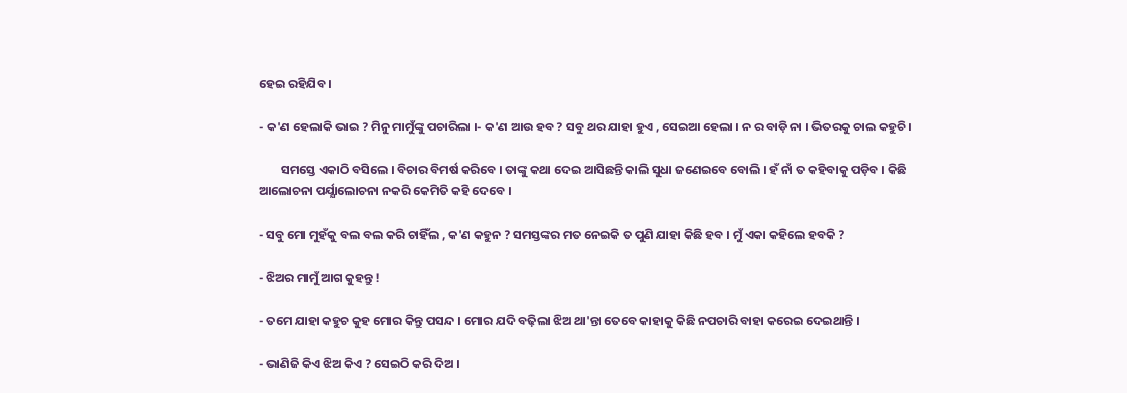ହେଇ ରହିଯିବ ।

- କ'ଣ ହେଲାକି ଭାଇ ? ମିନୁ ମାମୁଁଙ୍କୁ ପଚାରିଲା ।- କ'ଣ ଆଉ ହବ ? ସବୁ ଥର ଯାହା ହୁଏ , ସେଇଆ ହେଲା । ନ ର ବାଡ଼ି ନା । ଭିତରକୁ ଚାଲ କହୁଚି ।

        ସମସ୍ତେ ଏକାଠି ବସିଲେ । ବିଚାର ବିମର୍ଷ କରିବେ । ତାଙ୍କୁ କଥା ଦେଇ ଆସିଛନ୍ତି କାଲି ସୁଧା ଜଣେଇବେ ବୋଲି । ହଁ ନାଁ ତ କହିବାକୁ ପଡ଼ିବ । କିଛି ଆଲୋଚନା ପର୍ଯ୍ଯାଲୋଚନା ନକରି କେମିତି କହି ଦେବେ ।

- ସବୁ ମୋ ମୁହଁକୁ ବଲ ବଲ କରି ଚାହିଁଲ , କ'ଣ କହୁନ ? ସମସ୍ତଙ୍କର ମତ ନେଇକି ତ ପୁଣି ଯାହା କିଛି ହବ । ମୁଁ ଏକା କହିଲେ ହବକି ?

- ଝିଅର ମାମୁଁ ଆଗ କୁହନ୍ତୁ !

- ତମେ ଯାହା କହୁଚ କୁହ ମୋର କିନ୍ତୁ ପସନ୍ଦ । ମୋର ଯଦି ବଢ଼ିଲା ଝିଅ ଥା'ନ୍ତା ତେବେ କାହାକୁ କିଛି ନପଚାରି ବାହା କରେଇ ଦେଇଥାନ୍ତି ।

- ଭାଣିଜି କିଏ ଝିଅ କିଏ ? ସେଇଠି କରି ଦିଅ ।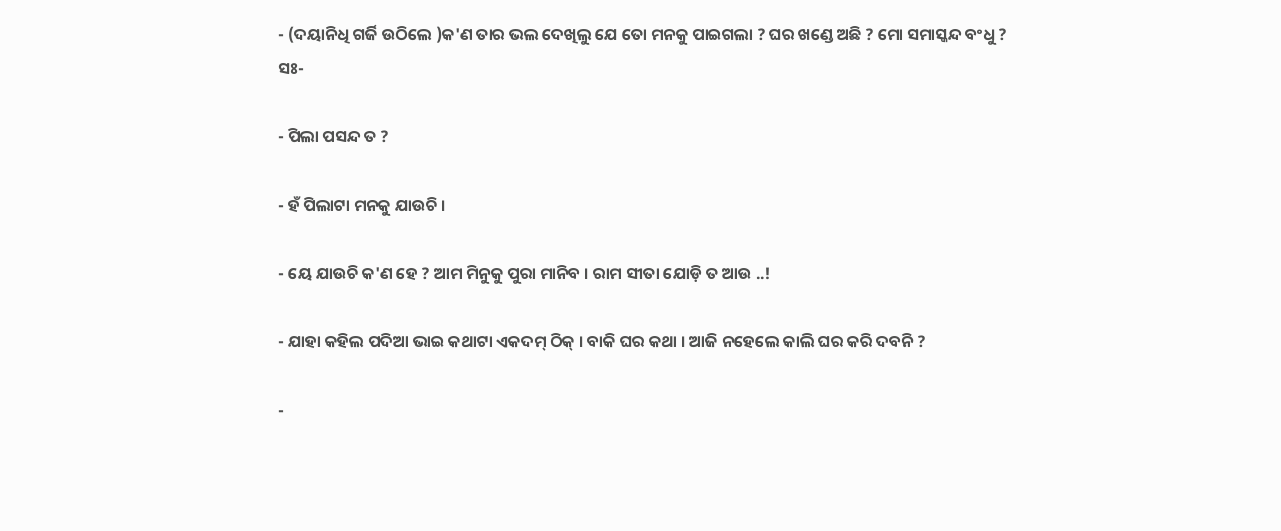- (ଦୟାନିଧି ଗର୍ଜି ଉଠିଲେ )କ'ଣ ତାର ଭଲ ଦେଖିଲୁ ଯେ ତୋ ମନକୁ ପାଇଗଲା ? ଘର ଖଣ୍ଡେ ଅଛି ? ମୋ ସମାସ୍କନ୍ଦ ବଂଧୁ ? ସଃ-

- ପିଲା ପସନ୍ଦ ତ ?

- ହଁ ପିଲାଟା ମନକୁ ଯାଉଚି ।

- ୟେ ଯାଉଚି କ'ଣ ହେ ? ଆମ ମିନୁକୁ ପୁରା ମାନିବ । ରାମ ସୀତା ଯୋଡ଼ି ତ ଆଉ ..!

- ଯାହା କହିଲ ପଦିଆ ଭାଇ କଥାଟା ଏକଦମ୍ ଠିକ୍ । ବାକି ଘର କଥା । ଆଜି ନହେଲେ କାଲି ଘର କରି ଦବନି ?

-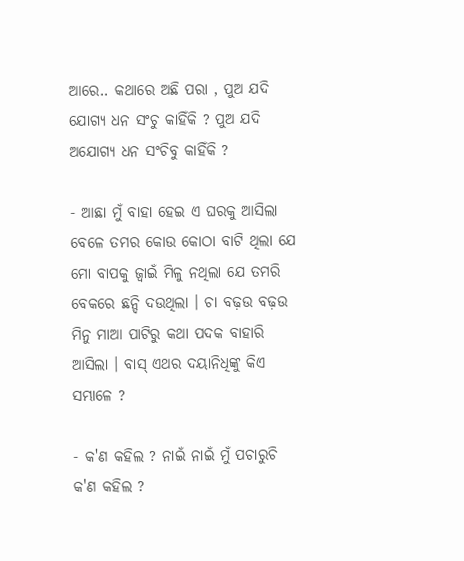ଆରେ.. କଥାରେ ଅଛି ପରା , ପୁଅ ଯଦି ଯୋଗ୍ୟ ଧନ ସଂଚୁ କାହିଁକି ? ପୁଅ ଯଦି ଅଯୋଗ୍ୟ ଧନ ସଂଚିବୁ କାହିଁକି ?

- ଆଛା ମୁଁ ବାହା ହେଇ ଏ ଘରକୁ ଆସିଲା ବେଳେ ତମର କୋଉ କୋଠା ବାଟି ଥିଲା ଯେ ମୋ ବାପକୁ ଜ୍ବାଇଁ ମିଳୁ ନଥିଲା ଯେ ତମରି ବେକରେ ଛନ୍ଦି ଦଉଥିଲା । ଚା ବଢ଼ଉ ବଢ଼ଉ ମିନୁ ମାଆ ପାଟିରୁ କଥା ପଦକ ବାହାରି ଆସିଲା । ବାସ୍ ଏଥର ଦୟାନିଧିଙ୍କୁ କିଏ ସମ୍ଭାଳେ ?

- କ'ଣ କହିଲ ? ନାଇଁ ନାଇଁ ମୁଁ ପଚାରୁଚି କ'ଣ କହିଲ ?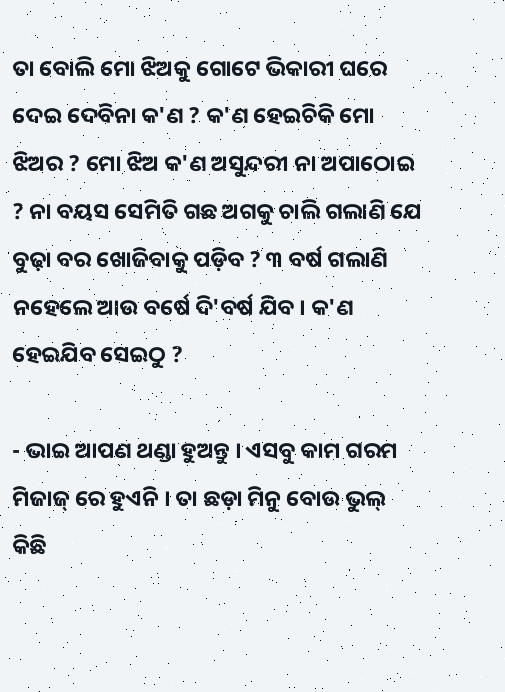ତା ବୋଲି ମୋ ଝିଅକୁ ଗୋଟେ ଭିକାରୀ ଘରେ ଦେଇ ଦେବିନା କ'ଣ ? କ'ଣ ହେଇଚିକି ମୋ ଝିଅର ? ମୋ ଝିଅ କ'ଣ ଅସୁନ୍ଦରୀ ନା ଅପାଠୋଇ ? ନା ବୟସ ସେମିତି ଗଛ ଅଗକୁ ଚାଲି ଗଲାଣି ଯେ ବୁଢ଼ା ବର ଖୋଜିବାକୁ ପଡ଼ିବ ? ୩ ବର୍ଷ ଗଲାଣି ନହେଲେ ଆଉ ବର୍ଷେ ଦି'ବର୍ଷ ଯିବ । କ'ଣ ହେଇଯିବ ସେଇଠୁ ?

- ଭାଇ ଆପଣ ଥଣ୍ଡା ହୁଅନ୍ତୁ । ଏସବୁ କାମ ଗରମ ମିଜାଜ୍ ରେ ହୁଏନି । ତା ଛଡ଼ା ମିନୁ ବୋଉ ଭୁଲ୍ କିଛି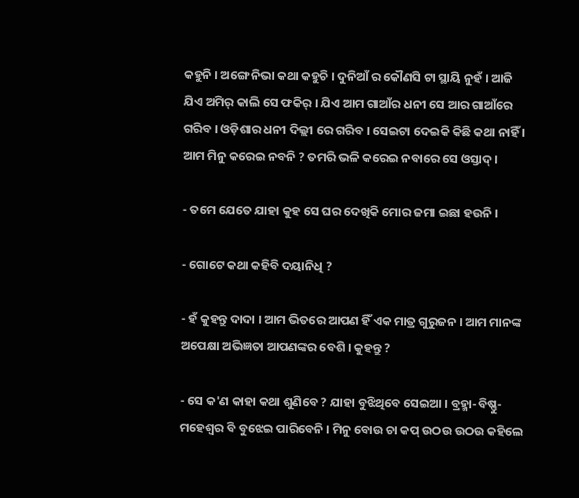କହୁନି । ଅଙ୍ଗେ ନିଭା କଥା କହୁଚି । ଦୁନିଆଁ ର କୌଣସି ଟା ସ୍ଥାୟି ନୁହଁ । ଆଜି ଯିଏ ଅମିର୍ କାଲି ସେ ଫକିର୍ । ଯିଏ ଆମ ଗାଆଁର ଧନୀ ସେ ଆର ଗାଆଁରେ ଗରିବ । ଓଡ଼ିଶାର ଧନୀ ଦିଲ୍ଲୀ ରେ ଗରିବ । ସେଇଟା ଦେଇକି କିଛି କଥା ନାହିଁ । ଆମ ମିନୁ କରେଇ ନବନି ? ତମରି ଭଳି କରେଇ ନବାରେ ସେ ଓସ୍ତାଦ୍ ।

- ତମେ ଯେତେ ଯାହା କୁହ ସେ ଘର ଦେଖିକି ମୋର ଜମା ଇଛା ହଉନି ।

- ଗୋଟେ କଥା କହିବି ଦୟାନିଧି ?

- ହଁ କୁହନ୍ତୁ ଦାଦା । ଆମ ଭିତରେ ଆପଣ ହିଁ ଏକ ମାତ୍ର ଗୁରୁଜନ । ଆମ ମାନଙ୍କ ଅପେକ୍ଷା ଅଭିଜ୍ଞତା ଆପଣଙ୍କର ବେଶି । କୁହନ୍ତୁ ?

- ସେ କ'ଣ କାହା କଥା ଶୁଣିବେ ? ଯାହା ବୁଝିଥିବେ ସେଇଆ । ବ୍ରହ୍ମା-ବିଷ୍ଣୁ-ମହେଶ୍ବର ବି ବୁଝେଇ ପାରିବେନି । ମିନୁ ବୋଉ ଚା କପ୍ ଉଠଉ ଉଠଉ କହିଲେ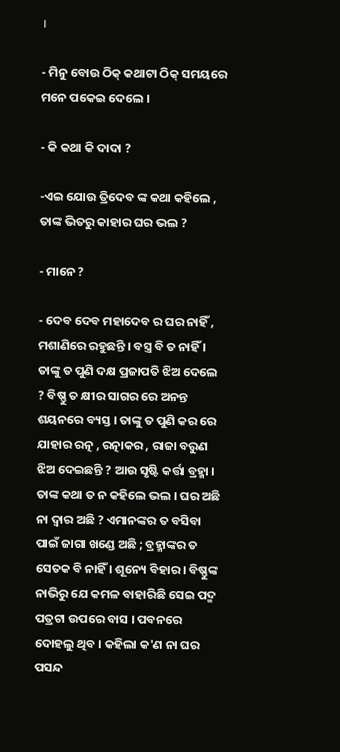।

- ମିନୁ ବୋଉ ଠିକ୍ କଥାଟା ଠିକ୍ ସମୟରେ ମନେ ପକେଇ ଦେଲେ ।

- କି କଥା କି ଦାଦା ?

-ଏଇ ଯୋଉ ତ୍ରିଦେବ ଙ୍କ କଥା କହିଲେ , ତାଙ୍କ ଭିତରୁ କାହାର ଘର ଭଲ ?

- ମାନେ ?

- ଦେବ ଦେବ ମହାଦେବ ର ଘର ନାହିଁ , ମଶାଣିରେ ରହୁଛନ୍ତି । ବସ୍ତ୍ର ବି ତ ନାହିଁ । ତାଙ୍କୁ ତ ପୁଣି ଦକ୍ଷ ପ୍ରଜାପତି ଝିଅ ଦେଲେ ? ବିଷ୍ଣୁ ତ କ୍ଷୀର ସାଗର ରେ ଅନନ୍ତ ଶୟନରେ ବ୍ୟସ୍ତ । ତାଙ୍କୁ ତ ପୁଣି କର ରେ ଯାହାର ରତ୍ନ , ରତ୍ନାକର , ରାଜା ବରୁଣ ଝିଅ ଦେଇଛନ୍ତି ? ଆଉ ସୃଷ୍ଟି କର୍ତ୍ତା ବ୍ରହ୍ମା । ତାଙ୍କ କଥା ତ ନ କହିଲେ ଭଲ । ଘର ଅଛି ନା ଦ୍ବାର ଅଛି ? ଏମାନଙ୍କର ତ ବସିବା ପାଇଁ ଜାଗା ଖଣ୍ଡେ ଅଛି ; ବ୍ରହ୍ମାଙ୍କର ତ ସେତକ ବି ନାହିଁ । ଶୂନ୍ୟେ ବିହାର । ବିଷ୍ଣୁଙ୍କ ନାଭିରୁ ଯେ କମଳ ବାହାରିଛି ସେଇ ପଦ୍ମ ପତ୍ରଟା ଉପରେ ବାସ । ପବନରେ ଦୋହଲୁ ଥିବ । କହିଲା କ'ଣ ନା ଘର ପସନ୍ଦ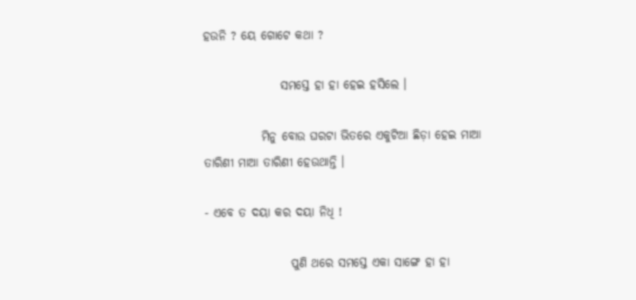ହଉନି ? ୟେ ଗୋଟେ କଥା ?

                ସମସ୍ତେ ହା ହା ହେଇ ହସିଲେ ।

            ମିନୁ ବୋଉ ଘରଟା ଭିତରେ ଏକୁଟିଆ ଛିଡ଼ା ହେଇ ମାଆ ତାରିଣୀ ମାଆ ତାରିଣୀ ହେଉଥାନ୍ତି ।

- ଏବେ ତ ଦୟା କର ଦୟା ନିଧି !

                  ପୁଣି ଥରେ ସମସ୍ତେ ଏକା ସାଙ୍ଗେ ହା ହା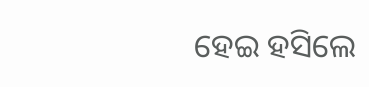ହେଇ ହସିଲେ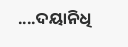....ଦୟାନିଧି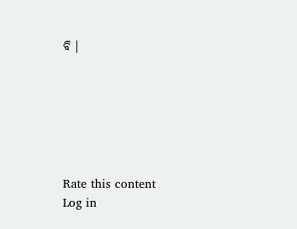ବି ।






Rate this content
Log in